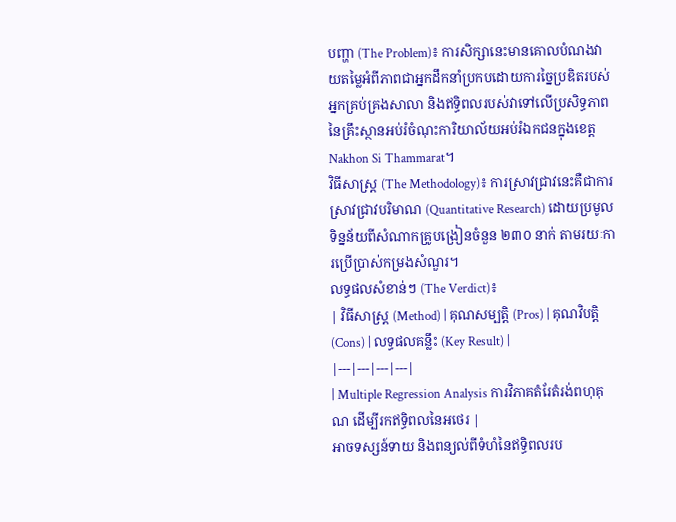បញ្ហា (The Problem)៖ ការសិក្សានេះមានគោលបំណងវាយតម្លៃអំពីភាពជាអ្នកដឹកនាំប្រកបដោយការច្នៃប្រឌិតរបស់អ្នកគ្រប់គ្រងសាលា និងឥទ្ធិពលរបស់វាទៅលើប្រសិទ្ធភាពនៃគ្រឹះស្ថានអប់រំចំណុះការិយាល័យអប់រំឯកជនក្នុងខេត្ត Nakhon Si Thammarat។
វិធីសាស្ត្រ (The Methodology)៖ ការស្រាវជ្រាវនេះគឺជាការស្រាវជ្រាវបរិមាណ (Quantitative Research) ដោយប្រមូលទិន្នន័យពីសំណាកគ្រូបង្រៀនចំនួន ២៣០ នាក់ តាមរយៈការប្រើប្រាស់កម្រងសំណួរ។
លទ្ធផលសំខាន់ៗ (The Verdict)៖
| វិធីសាស្ត្រ (Method) | គុណសម្បត្តិ (Pros) | គុណវិបត្តិ (Cons) | លទ្ធផលគន្លឹះ (Key Result) |
|---|---|---|---|
| Multiple Regression Analysis ការវិភាគតំរែតំរង់ពហុគុណ ដើម្បីរកឥទ្ធិពលនៃអថេរ |
អាចទស្សន៍ទាយ និងពន្យល់ពីទំហំនៃឥទ្ធិពលរប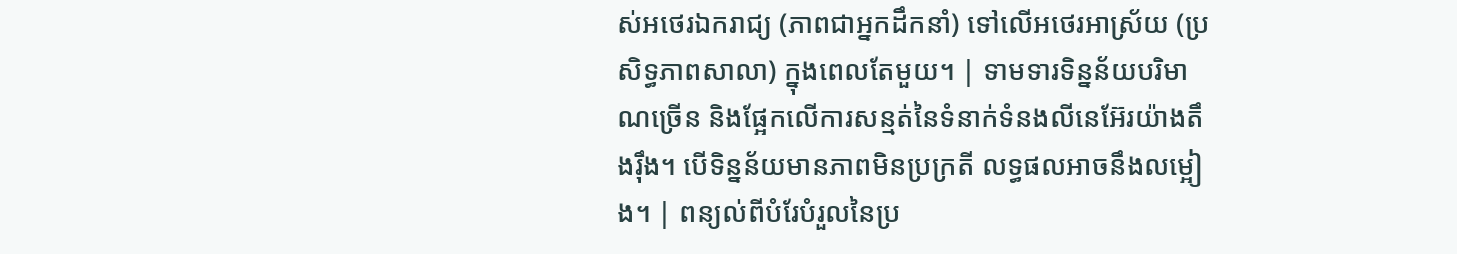ស់អថេរឯករាជ្យ (ភាពជាអ្នកដឹកនាំ) ទៅលើអថេរអាស្រ័យ (ប្រសិទ្ធភាពសាលា) ក្នុងពេលតែមួយ។ | ទាមទារទិន្នន័យបរិមាណច្រើន និងផ្អែកលើការសន្មត់នៃទំនាក់ទំនងលីនេអ៊ែរយ៉ាងតឹងរ៉ឹង។ បើទិន្នន័យមានភាពមិនប្រក្រតី លទ្ធផលអាចនឹងលម្អៀង។ | ពន្យល់ពីបំរែបំរួលនៃប្រ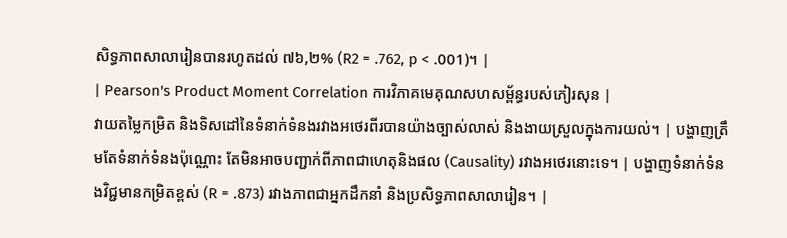សិទ្ធភាពសាលារៀនបានរហូតដល់ ៧៦,២% (R2 = .762, p < .001)។ |
| Pearson's Product Moment Correlation ការវិភាគមេគុណសហសម្ព័ន្ធរបស់ភៀរសុន |
វាយតម្លៃកម្រិត និងទិសដៅនៃទំនាក់ទំនងរវាងអថេរពីរបានយ៉ាងច្បាស់លាស់ និងងាយស្រួលក្នុងការយល់។ | បង្ហាញត្រឹមតែទំនាក់ទំនងប៉ុណ្ណោះ តែមិនអាចបញ្ជាក់ពីភាពជាហេតុនិងផល (Causality) រវាងអថេរនោះទេ។ | បង្ហាញទំនាក់ទំនងវិជ្ជមានកម្រិតខ្ពស់ (R = .873) រវាងភាពជាអ្នកដឹកនាំ និងប្រសិទ្ធភាពសាលារៀន។ |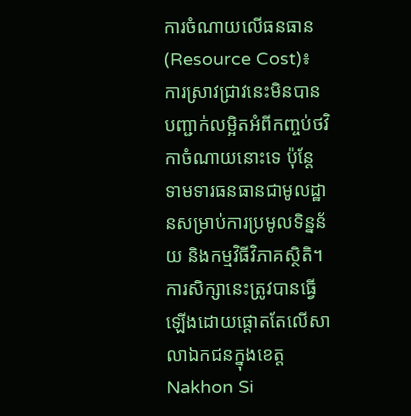ការចំណាយលើធនធាន (Resource Cost)៖ ការស្រាវជ្រាវនេះមិនបានបញ្ជាក់លម្អិតអំពីកញ្ចប់ថវិកាចំណាយនោះទេ ប៉ុន្តែទាមទារធនធានជាមូលដ្ឋានសម្រាប់ការប្រមូលទិន្នន័យ និងកម្មវិធីវិភាគស្ថិតិ។
ការសិក្សានេះត្រូវបានធ្វើឡើងដោយផ្តោតតែលើសាលាឯកជនក្នុងខេត្ត Nakhon Si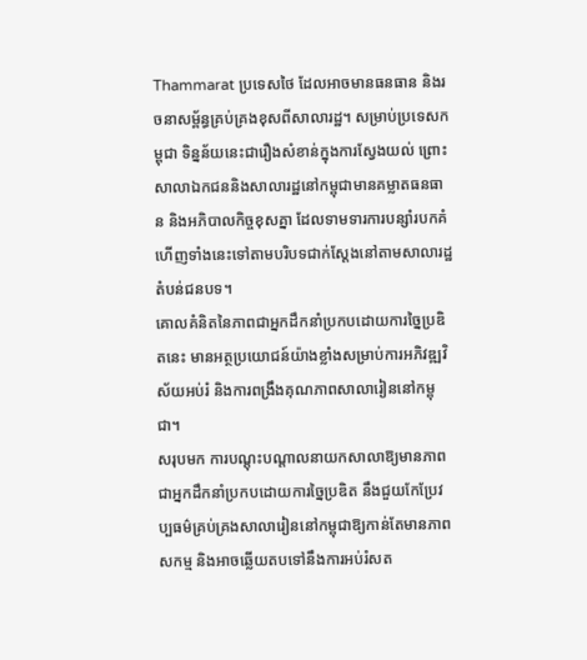Thammarat ប្រទេសថៃ ដែលអាចមានធនធាន និងរចនាសម្ព័ន្ធគ្រប់គ្រងខុសពីសាលារដ្ឋ។ សម្រាប់ប្រទេសកម្ពុជា ទិន្នន័យនេះជារឿងសំខាន់ក្នុងការស្វែងយល់ ព្រោះសាលាឯកជននិងសាលារដ្ឋនៅកម្ពុជាមានគម្លាតធនធាន និងអភិបាលកិច្ចខុសគ្នា ដែលទាមទារការបន្សាំរបកគំហើញទាំងនេះទៅតាមបរិបទជាក់ស្តែងនៅតាមសាលារដ្ឋតំបន់ជនបទ។
គោលគំនិតនៃភាពជាអ្នកដឹកនាំប្រកបដោយការច្នៃប្រឌិតនេះ មានអត្ថប្រយោជន៍យ៉ាងខ្លាំងសម្រាប់ការអភិវឌ្ឍវិស័យអប់រំ និងការពង្រឹងគុណភាពសាលារៀននៅកម្ពុជា។
សរុបមក ការបណ្តុះបណ្តាលនាយកសាលាឱ្យមានភាពជាអ្នកដឹកនាំប្រកបដោយការច្នៃប្រឌិត នឹងជួយកែប្រែវប្បធម៌គ្រប់គ្រងសាលារៀននៅកម្ពុជាឱ្យកាន់តែមានភាពសកម្ម និងអាចឆ្លើយតបទៅនឹងការអប់រំសត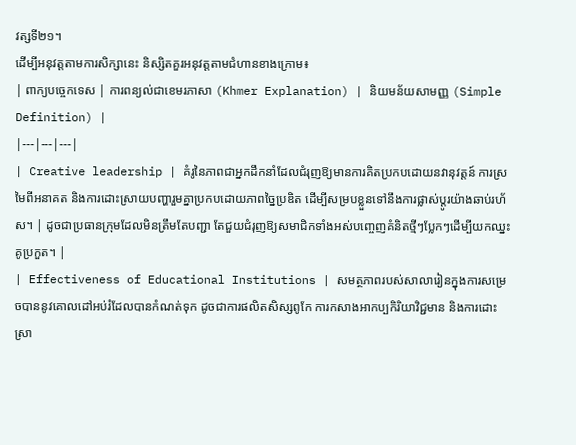វត្សទី២១។
ដើម្បីអនុវត្តតាមការសិក្សានេះ និស្សិតគួរអនុវត្តតាមជំហានខាងក្រោម៖
| ពាក្យបច្ចេកទេស | ការពន្យល់ជាខេមរភាសា (Khmer Explanation) | និយមន័យសាមញ្ញ (Simple Definition) |
|---|---|---|
| Creative leadership | គំរូនៃភាពជាអ្នកដឹកនាំដែលជំរុញឱ្យមានការគិតប្រកបដោយនវានុវត្តន៍ ការស្រមៃពីអនាគត និងការដោះស្រាយបញ្ហារួមគ្នាប្រកបដោយភាពច្នៃប្រឌិត ដើម្បីសម្របខ្លួនទៅនឹងការផ្លាស់ប្តូរយ៉ាងឆាប់រហ័ស។ | ដូចជាប្រធានក្រុមដែលមិនត្រឹមតែបញ្ជា តែជួយជំរុញឱ្យសមាជិកទាំងអស់បញ្ចេញគំនិតថ្មីៗប្លែកៗដើម្បីយកឈ្នះគូប្រកួត។ |
| Effectiveness of Educational Institutions | សមត្ថភាពរបស់សាលារៀនក្នុងការសម្រេចបាននូវគោលដៅអប់រំដែលបានកំណត់ទុក ដូចជាការផលិតសិស្សពូកែ ការកសាងអាកប្បកិរិយាវិជ្ជមាន និងការដោះស្រា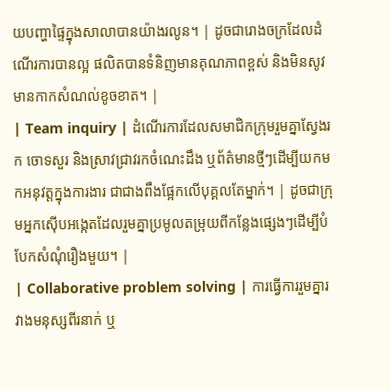យបញ្ហាផ្ទៃក្នុងសាលាបានយ៉ាងរលូន។ | ដូចជារោងចក្រដែលដំណើរការបានល្អ ផលិតបានទំនិញមានគុណភាពខ្ពស់ និងមិនសូវមានកាកសំណល់ខូចខាត។ |
| Team inquiry | ដំណើរការដែលសមាជិកក្រុមរួមគ្នាស្វែងរក ចោទសួរ និងស្រាវជ្រាវរកចំណេះដឹង ឬព័ត៌មានថ្មីៗដើម្បីយកមកអនុវត្តក្នុងការងារ ជាជាងពឹងផ្អែកលើបុគ្គលតែម្នាក់។ | ដូចជាក្រុមអ្នកស៊ើបអង្កេតដែលរួមគ្នាប្រមូលតម្រុយពីកន្លែងផ្សេងៗដើម្បីបំបែកសំណុំរឿងមួយ។ |
| Collaborative problem solving | ការធ្វើការរួមគ្នារវាងមនុស្សពីរនាក់ ឬ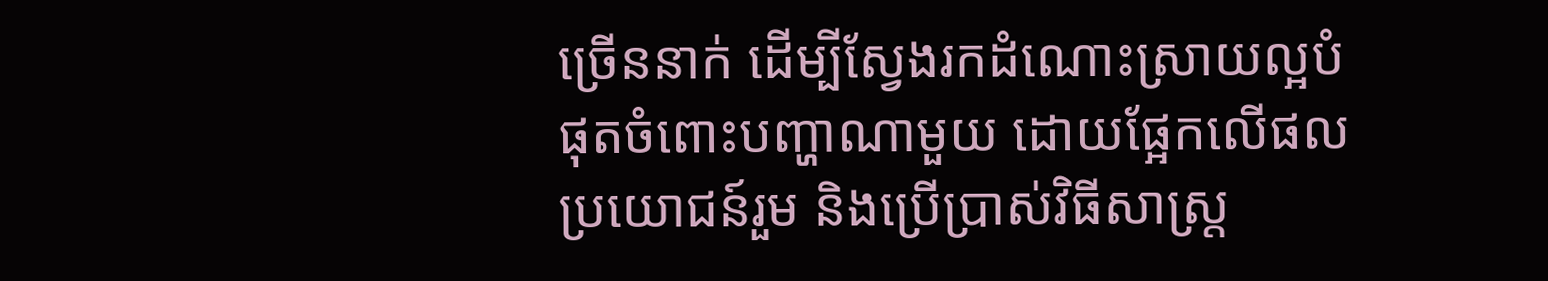ច្រើននាក់ ដើម្បីស្វែងរកដំណោះស្រាយល្អបំផុតចំពោះបញ្ហាណាមួយ ដោយផ្អែកលើផលប្រយោជន៍រួម និងប្រើប្រាស់វិធីសាស្ត្រ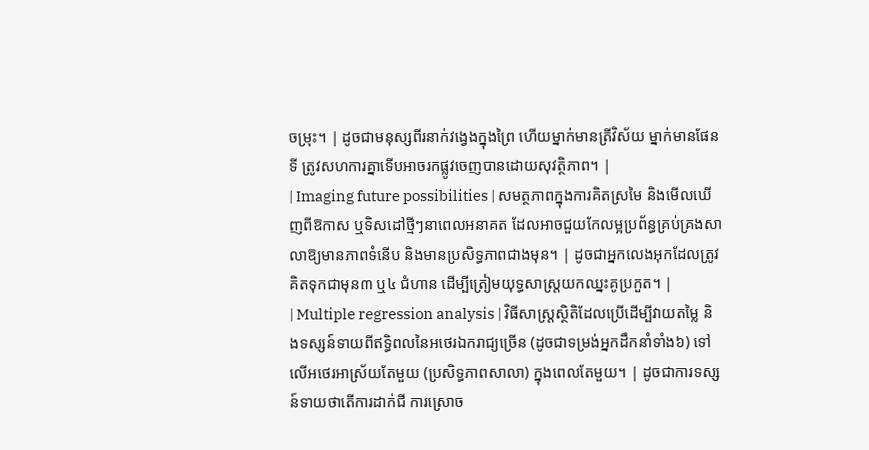ចម្រុះ។ | ដូចជាមនុស្សពីរនាក់វង្វេងក្នុងព្រៃ ហើយម្នាក់មានត្រីវិស័យ ម្នាក់មានផែនទី ត្រូវសហការគ្នាទើបអាចរកផ្លូវចេញបានដោយសុវត្ថិភាព។ |
| Imaging future possibilities | សមត្ថភាពក្នុងការគិតស្រមៃ និងមើលឃើញពីឱកាស ឬទិសដៅថ្មីៗនាពេលអនាគត ដែលអាចជួយកែលម្អប្រព័ន្ធគ្រប់គ្រងសាលាឱ្យមានភាពទំនើប និងមានប្រសិទ្ធភាពជាងមុន។ | ដូចជាអ្នកលេងអុកដែលត្រូវគិតទុកជាមុន៣ ឬ៤ ជំហាន ដើម្បីត្រៀមយុទ្ធសាស្ត្រយកឈ្នះគូប្រកួត។ |
| Multiple regression analysis | វិធីសាស្ត្រស្ថិតិដែលប្រើដើម្បីវាយតម្លៃ និងទស្សន៍ទាយពីឥទ្ធិពលនៃអថេរឯករាជ្យច្រើន (ដូចជាទម្រង់អ្នកដឹកនាំទាំង៦) ទៅលើអថេរអាស្រ័យតែមួយ (ប្រសិទ្ធភាពសាលា) ក្នុងពេលតែមួយ។ | ដូចជាការទស្សន៍ទាយថាតើការដាក់ជី ការស្រោច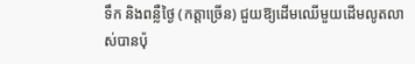ទឹក និងពន្លឺថ្ងៃ (កត្តាច្រើន) ជួយឱ្យដើមឈើមួយដើមលូតលាស់បានប៉ុ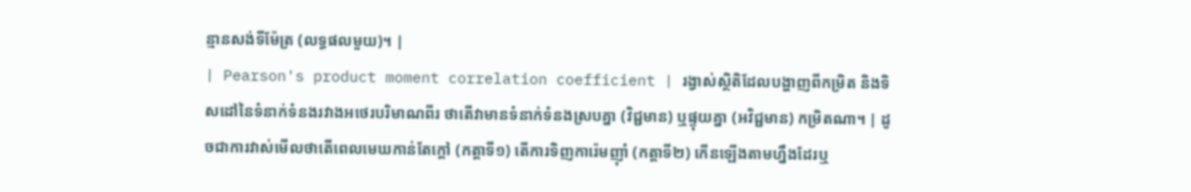ន្មានសង់ទីម៉ែត្រ (លទ្ធផលមួយ)។ |
| Pearson's product moment correlation coefficient | រង្វាស់ស្ថិតិដែលបង្ហាញពីកម្រិត និងទិសដៅនៃទំនាក់ទំនងរវាងអថេរបរិមាណពីរ ថាតើវាមានទំនាក់ទំនងស្របគ្នា (វិជ្ជមាន) ឬផ្ទុយគ្នា (អវិជ្ជមាន) កម្រិតណា។ | ដូចជាការវាស់មើលថាតើពេលមេឃកាន់តែក្តៅ (កត្តាទី១) តើការទិញការ៉េមញ៉ាំ (កត្តាទី២) កើនឡើងតាមហ្នឹងដែរឬ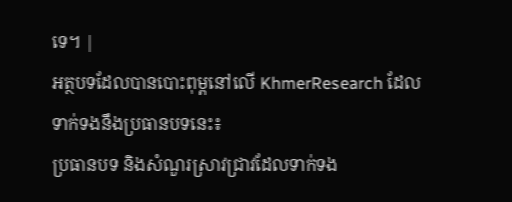ទេ។ |
អត្ថបទដែលបានបោះពុម្ពនៅលើ KhmerResearch ដែលទាក់ទងនឹងប្រធានបទនេះ៖
ប្រធានបទ និងសំណួរស្រាវជ្រាវដែលទាក់ទង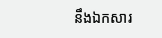នឹងឯកសារ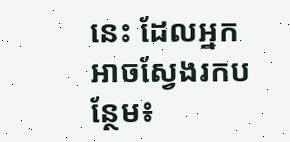នេះ ដែលអ្នកអាចស្វែងរកបន្ថែម៖